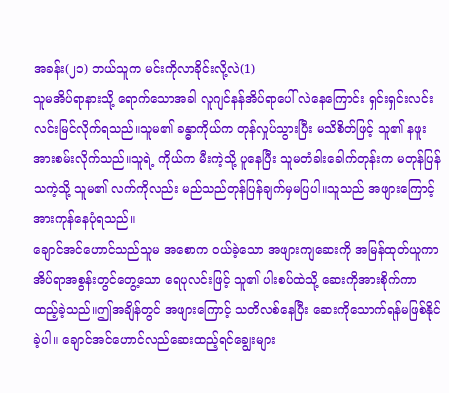အခန်း(၂၁) ဘယ်သူက မင်းကိုလာခိုင်းလို့လဲ(1)
သူမအိပ်ရာနားသို့ ရောက်သောအခါ လူဂျင်နန်အိပ်ရာပေါ် လဲနေကြောင်း ရှင်းရှင်းလင်းလင်းမြင်လိုက်ရသည်။သူမ၏ ခန္ဓာကိုယ်က တုန်လှုပ်သွားပြီး မသိစိတ်ဖြင့် သူ၏ နဖူးအားစမ်းလိုက်သည်။သူရဲ့ ကိုယ်က မီးကဲ့သို့ ပူနေပြီး သူမတံခါးခေါက်တုန်းက မတုန်ပြန်သကဲ့သို့ သူမ၏ လက်ကိုလည်း မည်သည်တုန်ပြန်ချက်မှမပြပါ။သူသည် အဖျားကြောင့် အားကုန်နေပုံရသည်။
ချောင်အင်ဟောင်သည်သူမ အစောက ဝယ်ခဲ့သော အဖျားကျဆေးကို အမြန်ထုတ်ယူကာ အိပ်ရာအစွန်းတွင်တွေ့သော ရေပုလင်းဖြင့် သူ၏ ပါးစပ်ထဲသို့ ဆေးကိုအားစိုက်ကာ ထည့်ခဲ့သည်။ဤအချိန်တွင် အဖျားကြောင့် သတိလစ်နေပြီး ဆေးကိုသောက်ရန်မဖြစ်နိုင်ခဲ့ပါ။ ချောင်အင်ဟောင်လည်ဆေးထည့်ရင်ချွေးများ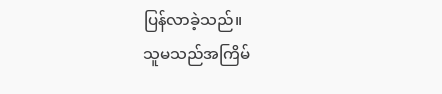ပြန်လာခဲ့သည်။
သူမသည်အကြိမ်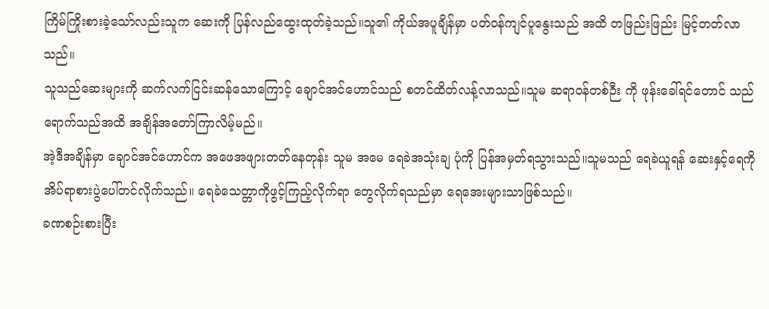ကြိမ်ကြိုးစားခဲ့သော်လည်းသူက ဆေးကို ပြန်လည်ထွေးထုတ်ခဲ့သည်။သူ၏ ကိုယ်အပူချိန်မှာ ပတ်ဝန်ကျင်ပူနွေးသည် အထိ တဖြည်းဖြည်း မြင့်တတ်လာသည်။
သူသည်ဆေးများကို ဆက်လက်ငြင်းဆန်သောကြောင့် ချောင်အင်ဟောင်သည် စတင်ထိတ်လန့်လာသည်။သူမ ဆရာဝန်တစ်ဉီး ကို ဖုန်းခေါ်ရင်တောင် သည်ရောက်သည်အထိ အချိန်အတော်ကြာလိမ့်မည်။
အဲ့ဒီအချိန်မှာ ချောင်အင်ဟောင်က အဖေအဖျားတတ်နေတုန်း သူမ အမေ ရေခဲအသုံးချ ပုံကို ပြန်အမှတ်ရသွားသည်။သူမသည် ရေခဲယူရန် ဆေးနှင့်ရေကို အိပ်ရာစားပွဲပေါ်တင်လိုက်သည်။ ရေခဲသေတ္တာကိုဖွင့်ကြည့်လိုက်ရာ တွေလိုက်ရသည်မှာ ရေအေးများသာဖြစ်သည်။
ခဏစဉ်းစားပြီး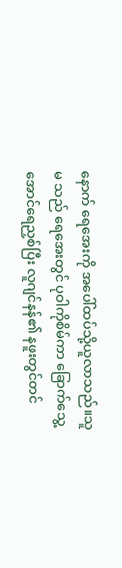နောက် ရေအေးကို အပေါ်ထပ်သို့ယူလာသည်။သူမ သည် ရေအေးတွင် ပုဝါကိုစိမ်ကာ ခြောက်သွေ့အောင်ရေညှစ်ပြီး လူဂျင်နန်၏ နဖူးတွင်တင်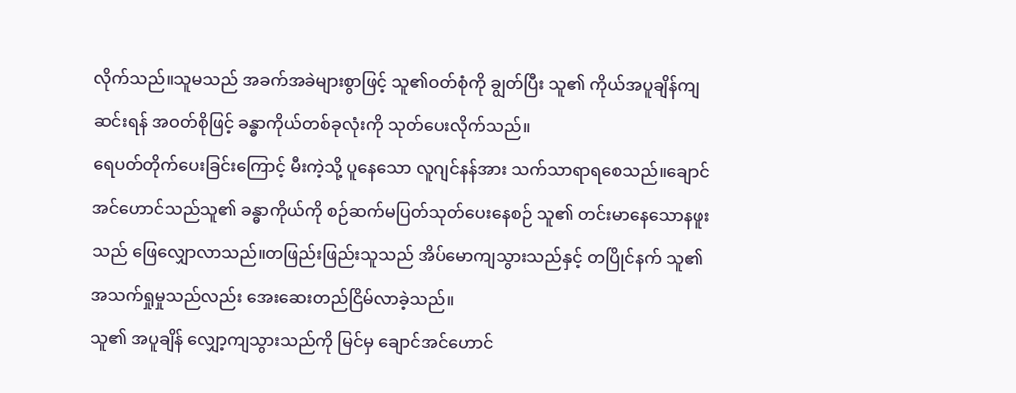လိုက်သည်။သူမသည် အခက်အခဲများစွာဖြင့် သူ၏ဝတ်စုံကို ချွတ်ပြီး သူ၏ ကိုယ်အပူချိန်ကျဆင်းရန် အဝတ်စိုဖြင့် ခန္ဓာကိုယ်တစ်ခုလုံးကို သုတ်ပေးလိုက်သည်။
ရေပတ်တိုက်ပေးခြင်းကြောင့် မီးကဲ့သို့ ပူနေသော လူဂျင်နန်အား သက်သာရာရစေသည်။ချောင်အင်ဟောင်သည်သူ၏ ခန္ဓာကိုယ်ကို စဉ်ဆက်မပြတ်သုတ်ပေးနေစဉ် သူ၏ တင်းမာနေသောနဖူးသည် ဖြေလျှောလာသည်။တဖြည်းဖြည်းသူသည် အိပ်မောကျသွားသည်နှင့် တပြိုင်နက် သူ၏ အသက်ရှုမှုသည်လည်း အေးဆေးတည်ငြိမ်လာခဲ့သည်။
သူ၏ အပူချိန် လျှော့ကျသွားသည်ကို မြင်မှ ချောင်အင်ဟောင်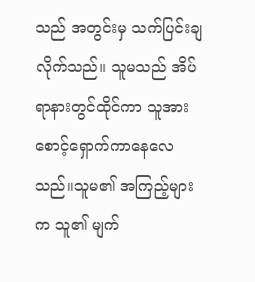သည် အတွင်းမှ သက်ပြင်းချလိုက်သည်။ သူမသည် အိပ်ရာနားတွင်ထိုင်ကာ သူအားစောင့်ရှောက်ကာနေလေသည်။သူမ၏ အကြည့်များ က သူ၏ မျက်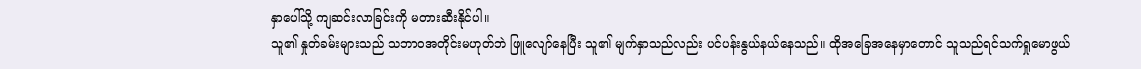နှာပေါ်သို့ ကျဆင်းလာခြင်းကို မတားဆီးနိုင်ပါ။
သူ၏ နှုတ်ခမ်းများသည် သဘာဝအတိုင်းမဟုတ်ဘဲ ဖြူလျော်နေပြီး သူ၏ မျက်နှာသည်လည်း ပင်ပန်းနွယ်နယ်နေသည်။ ထိုအခြေအနေမှာတောင် သူသည်ရင်သက်ရှုမောဖွယ်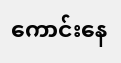ကောင်းနေ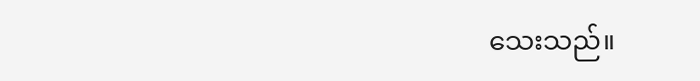သေးသည်။